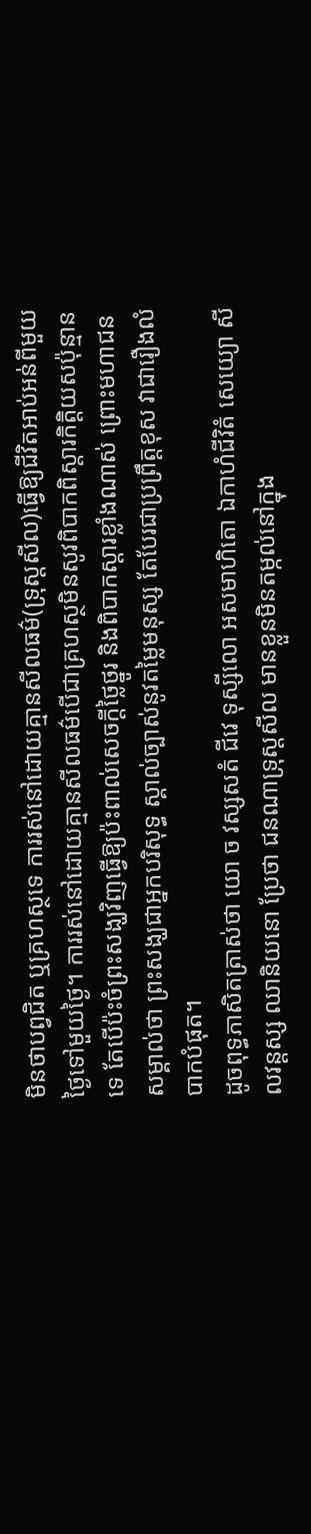មិនថាបព្វជិត ឬគ្រហស្ថទេ ការរស់នៅដោយគ្មានសីលធម៌(ទ្រុស្តសីល)ធ្វើឱ្យជីវិតអាប់អន់ពីមួយថ្ងៃទៅមួយថ្ងៃ។ ការរស់នៅដោយគ្មានសីលធម៌បើជាគ្រហស្ថមិនសូវពិបាកពិស្តារកិត្តិយសប៉ុន្មានទេ តែបើប៉ះចំព្រះសង្ឃវិញធ្វើឱ្យប៉ះពាល់សេចក្តីថ្លៃថ្នូរ និងពិបាកស្តារខ្លាំងណាស់ ព្រោះមហាជនសម្គាល់ថា ព្រះសង្ឃជាអ្នកបរិសុទ្ធ ស្គាល់ច្បាស់នូវតម្លៃមនុស្ស តែបែរជាប្រព្រឹត្តខុស វាជារឿងលំបាកបំផុត។
ដូចពុទ្ធភាសិតត្រាស់ថា យោ ច វស្សសតំ ជីវេ ទុស្សីលោ អសមាហិតោ ឯកាហំជីវិតំ សេយ្យោ សីលវន្តស្ស ឈានិយនោ ប្រែថា ជនណាទ្រុស្តសីល មានខ្លួនមិនតម្កល់នៅក្នុង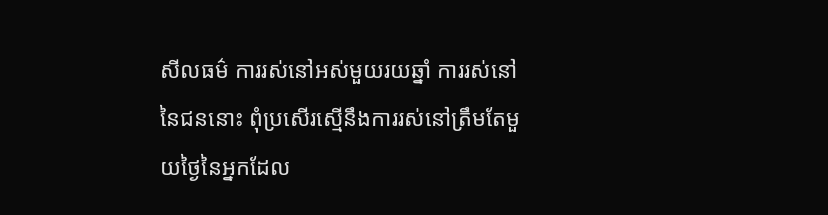សីលធម៌ ការរស់នៅអស់មួយរយឆ្នាំ ការរស់នៅនៃជននោះ ពុំប្រសើរស្មើនឹងការរស់នៅត្រឹមតែមួយថ្ងៃនៃអ្នកដែល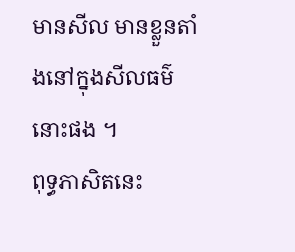មានសីល មានខ្លួនតាំងនៅក្នុងសីលធម៌នោះផង ។
ពុទ្ធភាសិតនេះ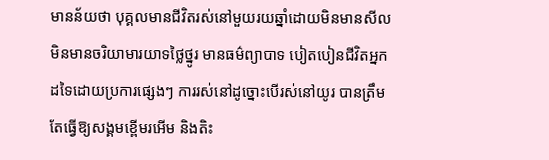មានន័យថា បុគ្គលមានជីវិតរស់នៅមួយរយឆ្នាំដោយមិនមានសីល មិនមានចរិយាមារយាទថ្លៃថ្នូរ មានធម៌ព្យាបាទ បៀតបៀនជីវិតអ្នកដទៃដោយប្រការផ្សេងៗ ការរស់នៅដូច្នោះបើរស់នៅយូរ បានត្រឹមតែធ្វើឱ្យសង្គមខ្ពើមរអើម និងតិះ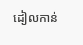ដៀលកាន់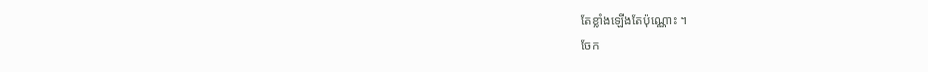តែខ្លាំងឡើងតែប៉ុណ្ណោះ ។
ចែក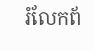រំលែកព័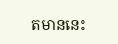តមាននេះ